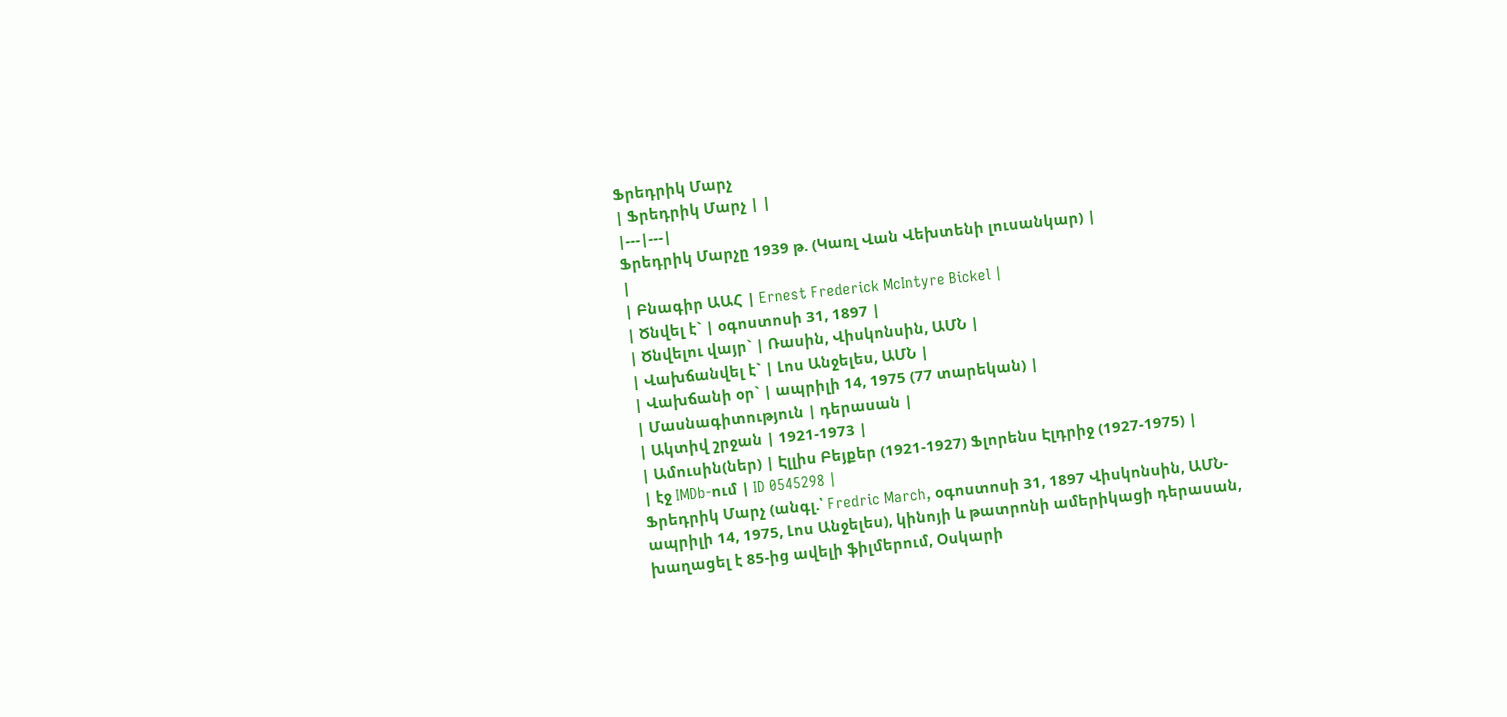Ֆրեդրիկ Մարչ
| Ֆրեդրիկ Մարչ | |
|---|---|
Ֆրեդրիկ Մարչը 1939 թ. (Կառլ Վան Վեխտենի լուսանկար) |
|
| Բնագիր ԱԱՀ | Ernest Frederick McIntyre Bickel |
| Ծնվել է` | օգոստոսի 31, 1897 |
| Ծնվելու վայր` | Ռասին, Վիսկոնսին, ԱՄՆ |
| Վախճանվել է` | Լոս Անջելես, ԱՄՆ |
| Վախճանի օր` | ապրիլի 14, 1975 (77 տարեկան) |
| Մասնագիտություն | դերասան |
| Ակտիվ շրջան | 1921-1973 |
| Ամուսին(ներ) | Էլլիս Բեյքեր (1921-1927) Ֆլորենս Էլդրիջ (1927-1975) |
| էջ IMDb-ում | ID 0545298 |
Ֆրեդրիկ Մարչ (անգլ.՝ Fredric March, օգոստոսի 31, 1897 Վիսկոնսին, ԱՄՆ- ապրիլի 14, 1975, Լոս Անջելես), կինոյի և թատրոնի ամերիկացի դերասան, խաղացել է 85-ից ավելի ֆիլմերում, Օսկարի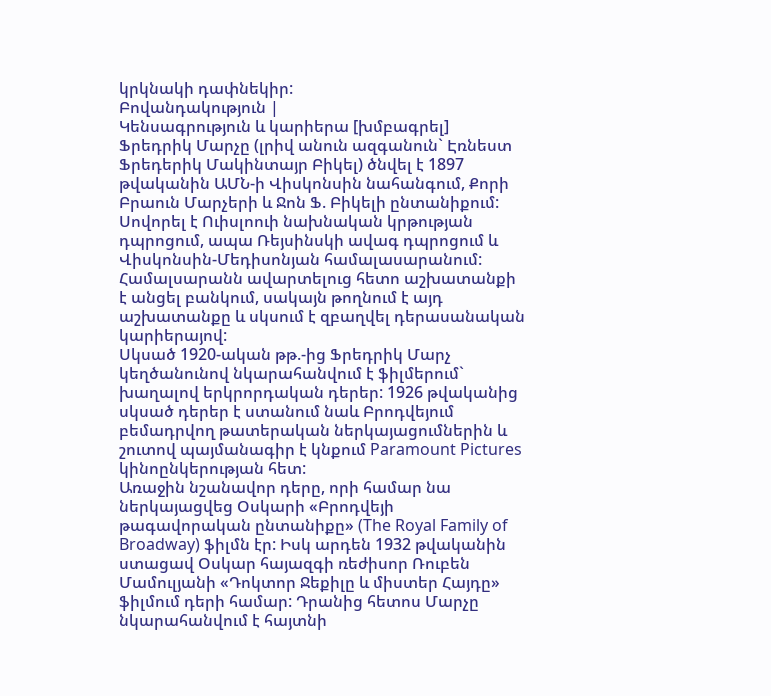կրկնակի դափնեկիր:
Բովանդակություն |
Կենսագրություն և կարիերա [խմբագրել]
Ֆրեդրիկ Մարչը (լրիվ անուն ազգանուն` Էռնեստ Ֆրեդերիկ Մակինտայր Բիկել) ծնվել է 1897 թվականին ԱՄՆ-ի Վիսկոնսին նահանգում, Քորի Բրաուն Մարչերի և Ջոն Ֆ. Բիկելի ընտանիքում: Սովորել է Ուիսլոուի նախնական կրթության դպրոցում, ապա Ռեյսինսկի ավագ դպրոցում և Վիսկոնսին-Մեդիսոնյան համալասարանում: Համալսարանն ավարտելուց հետո աշխատանքի է անցել բանկում, սակայն թողնում է այդ աշխատանքը և սկսում է զբաղվել դերասանական կարիերայով:
Սկսած 1920-ական թթ.-ից Ֆրեդրիկ Մարչ կեղծանունով նկարահանվում է ֆիլմերում` խաղալով երկրորդական դերեր: 1926 թվականից սկսած դերեր է ստանում նաև Բրոդվեյում բեմադրվող թատերական ներկայացումներին և շուտով պայմանագիր է կնքում Paramount Pictures կինոընկերության հետ:
Առաջին նշանավոր դերը, որի համար նա ներկայացվեց Օսկարի «Բրոդվեյի թագավորական ընտանիքը» (The Royal Family of Broadway) ֆիլմն էր: Իսկ արդեն 1932 թվականին ստացավ Օսկար հայազգի ռեժիսոր Ռուբեն Մամուլյանի «Դոկտոր Ջեքիլը և միստեր Հայդը» ֆիլմում դերի համար: Դրանից հետոս Մարչը նկարահանվում է հայտնի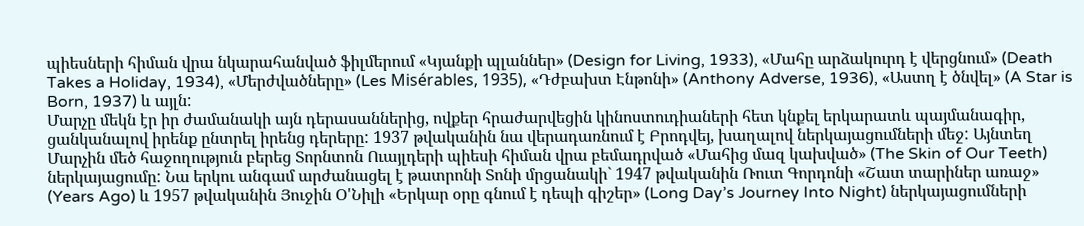պիեսների հիման վրա նկարահանված ֆիլմերում «Կյանքի պլաններ» (Design for Living, 1933), «Մահը արձակուրդ է վերցնում» (Death Takes a Holiday, 1934), «Մերժվածները» (Les Misérables, 1935), «Դժբախտ Էնթոնի» (Anthony Adverse, 1936), «Աստղ է ծնվել» (A Star is Born, 1937) և այլն:
Մարչը մեկն էր իր ժամանակի այն դերասաններից, ովքեր հրաժարվեցին կինոստուդիաների հետ կնքել երկարատև պայմանագիր, ցանկանալով իրենք ընտրել իրենց դերերը: 1937 թվականին նա վերադառնում է Բրոդվեյ, խաղալով ներկայացումների մեջ: Այնտեղ Մարչին մեծ հաջողություն բերեց Տորնտոն Ուայլդերի պիեսի հիման վրա բեմադրված «Մահից մազ կախված» (The Skin of Our Teeth) ներկայացումը: Նա երկու անգամ արժանացել է թատրոնի Տոնի մրցանակի` 1947 թվականին Ռուտ Գորդոնի «Շատ տարիներ առաջ» (Years Ago) և 1957 թվականին Յուջին Օ'Նիլի «Երկար օրը գնում է դեպի գիշեր» (Long Day’s Journey Into Night) ներկայացումների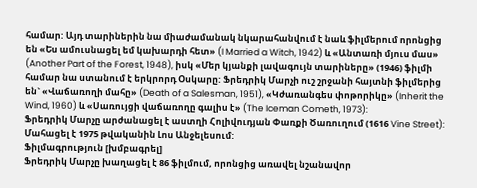համար: Այդ տարիներին նա միաժամանակ նկարահանվում է նաև ֆիլմերում որոնցից են «Ես ամուսնացել եմ կախարդի հետ» (I Married a Witch, 1942) և «Անտառի մյուս մաս» (Another Part of the Forest, 1948), իսկ «Մեր կյանքի լավագույն տարիները» (1946) ֆիլմի համար նա ստանում է երկրորդ Օսկարը: Ֆրեդրիկ Մարչի ուշ շրջանի հայտնի ֆիլմերից են` «Վաճառողի մահը» (Death of a Salesman, 1951), «Կժառանգես փոթորիկը» (Inherit the Wind, 1960) և «Սառույցի վաճառողը գալիս է» (The Iceman Cometh, 1973):
Ֆրեդրիկ Մարչը արժանացել է աստղի Հոլիվուդյան Փառքի Ծառուղում (1616 Vine Street): Մահացել է 1975 թվականին Լոս Անջելեսում:
Ֆիլմագրություն [խմբագրել]
Ֆրեդրիկ Մարչը խաղացել է 86 ֆիլմում, որոնցից առավել նշանավոր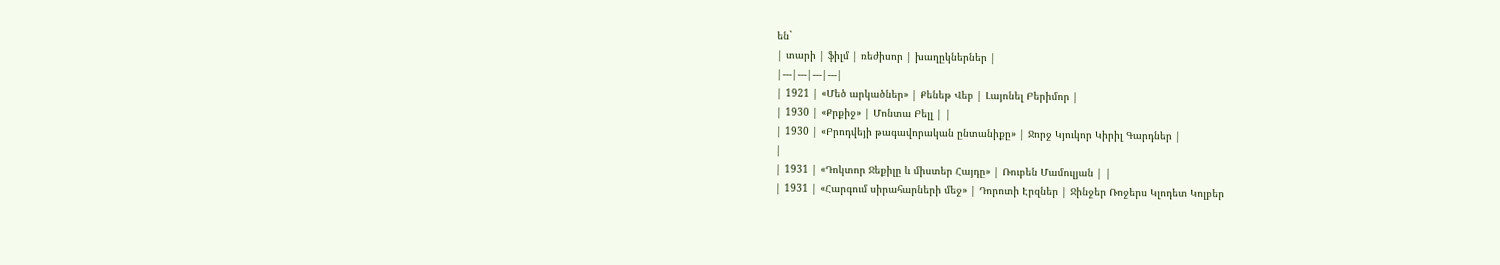են`
| տարի | ֆիլմ | ռեժիսոր | խաղըկներներ |
|---|---|---|---|
| 1921 | «Մեծ արկածներ» | Քենեթ Վեբ | Լայոնել Բերիմոր |
| 1930 | «Քրքիջ» | Մոնտա Բելլ | |
| 1930 | «Բրոդվեյի թագավորական ընտանիքը» | Ջորջ Կյուկոր Կիրիլ Գարդներ |
|
| 1931 | «Դոկտոր Ջեքիլը և միստեր Հայդը» | Ռուբեն Մամուլյան | |
| 1931 | «Հարգում սիրահարների մեջ» | Դորոտի Էրզներ | Ջինջեր Ռոջերս Կլոդետ Կոլբեր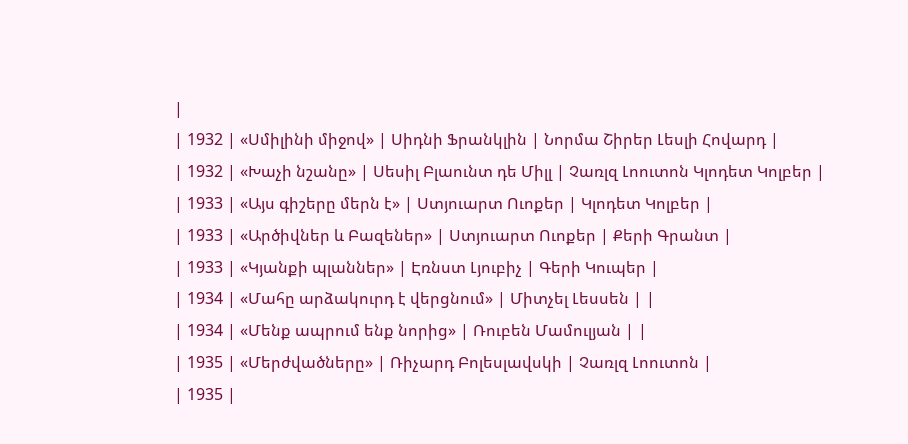|
| 1932 | «Սմիլինի միջով» | Սիդնի Ֆրանկլին | Նորմա Շիրեր Լեսլի Հովարդ |
| 1932 | «Խաչի նշանը» | Սեսիլ Բլաունտ դե Միլլ | Չառլզ Լոուտոն Կլոդետ Կոլբեր |
| 1933 | «Այս գիշերը մերն է» | Ստյուարտ Ուոքեր | Կլոդետ Կոլբեր |
| 1933 | «Արծիվներ և Բազեներ» | Ստյուարտ Ուոքեր | Քերի Գրանտ |
| 1933 | «Կյանքի պլաններ» | Էռնստ Լյուբիչ | Գերի Կուպեր |
| 1934 | «Մահը արձակուրդ է վերցնում» | Միտչել Լեսսեն | |
| 1934 | «Մենք ապրում ենք նորից» | Ռուբեն Մամուլյան | |
| 1935 | «Մերժվածները» | Ռիչարդ Բոլեսլավսկի | Չառլզ Լոուտոն |
| 1935 |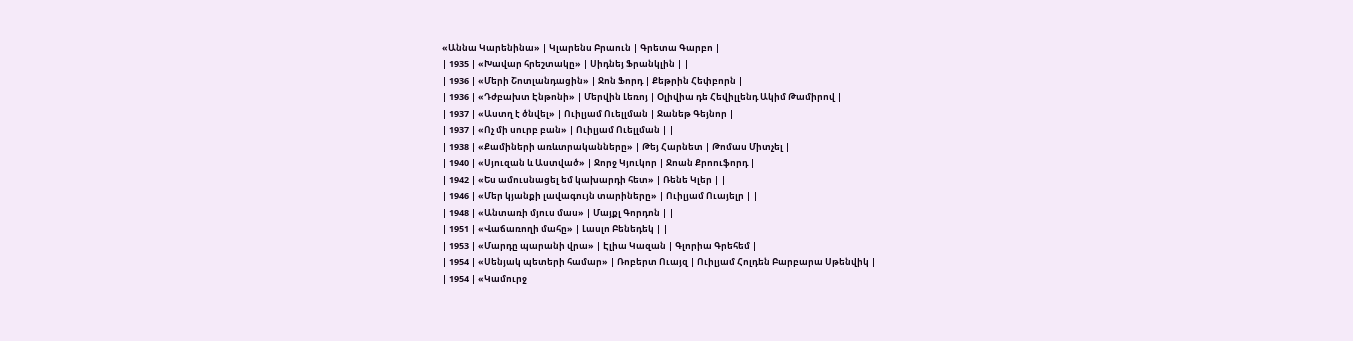«Աննա Կարենինա» | Կլարենս Բրաուն | Գրետա Գարբո |
| 1935 | «Խավար հրեշտակը» | Սիդնեյ Ֆրանկլին | |
| 1936 | «Մերի Շոտլանդացին» | Ջոն Ֆորդ | Քեթրին Հեփբորն |
| 1936 | «Դժբախտ Էնթոնի» | Մերվին Լեռոյ | Օլիվիա դե Հեվիլլենդ Ակիմ Թամիրով |
| 1937 | «Աստղ է ծնվել» | Ուիլյամ Ուելլման | Ջանեթ Գեյնոր |
| 1937 | «Ոչ մի սուրբ բան» | Ուիլյամ Ուելլման | |
| 1938 | «Քամիների առևտրականները» | Թեյ Հարնետ | Թոմաս Միտչել |
| 1940 | «Սյուզան և Աստված» | Ջորջ Կյուկոր | Ջոան Քրոուֆորդ |
| 1942 | «Ես ամուսնացել եմ կախարդի հետ» | Ռենե Կլեր | |
| 1946 | «Մեր կյանքի լավագույն տարիները» | Ուիլյամ Ուայելր | |
| 1948 | «Անտառի մյուս մաս» | Մայքլ Գորդոն | |
| 1951 | «Վաճառողի մահը» | Լասլո Բենեդեկ | |
| 1953 | «Մարդը պարանի վրա» | Էլիա Կազան | Գլորիա Գրեհեմ |
| 1954 | «Սենյակ պետերի համար» | Ռոբերտ Ուայզ | Ուիլյամ Հոլդեն Բարբարա Սթենվիկ |
| 1954 | «Կամուրջ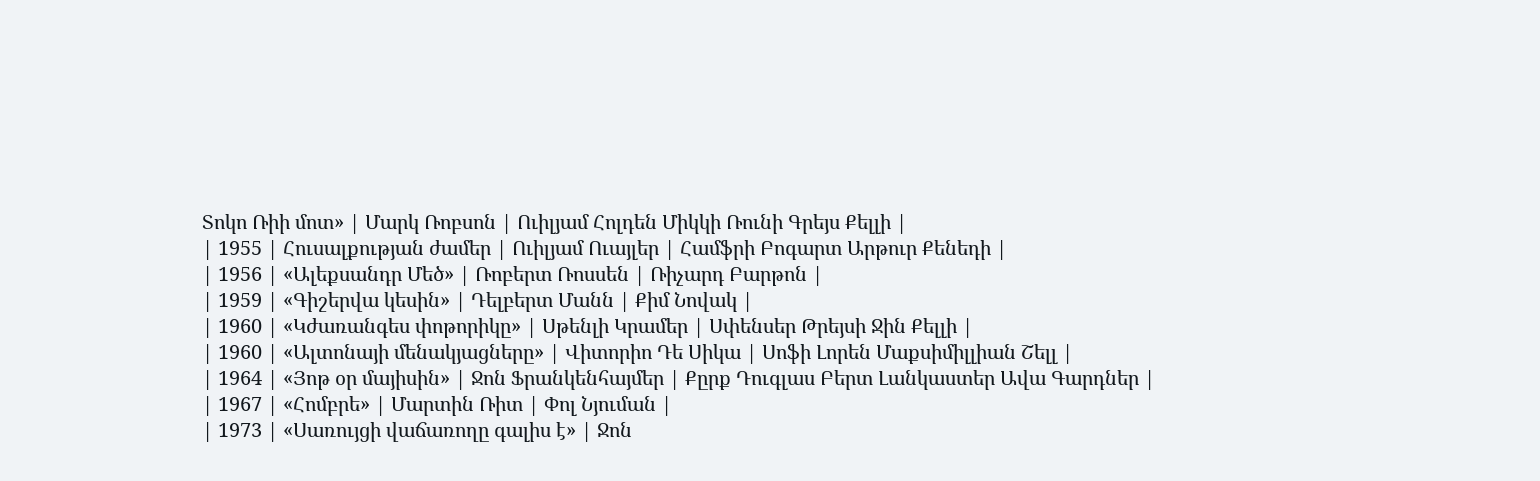Տոկո Ռիի մոտ» | Մարկ Ռոբսոն | Ուիլյամ Հոլդեն Միկկի Ռունի Գրեյս Քելլի |
| 1955 | Հուսալքության ժամեր | Ուիլյամ Ուայլեր | Համֆրի Բոգարտ Արթուր Քենեդի |
| 1956 | «Ալեքսանդր Մեծ» | Ռոբերտ Ռոսսեն | Ռիչարդ Բարթոն |
| 1959 | «Գիշերվա կեսին» | Դելբերտ Մանն | Քիմ Նովակ |
| 1960 | «Կժառանգես փոթորիկը» | Սթենլի Կրամեր | Սփենսեր Թրեյսի Ջին Քելլի |
| 1960 | «Ալտոնայի մենակյացները» | Վիտորիո Դե Սիկա | Սոֆի Լորեն Մաքսիմիլլիան Շելլ |
| 1964 | «Յոթ օր մայիսին» | Ջոն Ֆրանկենհայմեր | Քըրք Դուգլաս Բերտ Լանկաստեր Ավա Գարդներ |
| 1967 | «Հոմբրե» | Մարտին Ռիտ | Փոլ Նյուման |
| 1973 | «Սառույցի վաճառողը գալիս է» | Ջոն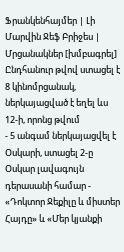Ֆրանկենհայմեր | Լի Մարվին Ջեֆ Բրիջես |
Մրցանակներ [խմբագրել]
Ընդհանուր թվով ստացել է 8 կինոմրցանակ, ներկայացված է եղել ևս 12-ի, որոնց թվում
- 5 անգամ ներկայացվել է Օսկարի, ստացել 2-ը Օսկար լավագույն դերասանի համար - «Դոկտոր Ջեքիլը և միստեր Հայդը» և «Մեր կյանքի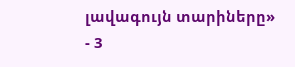լավագույն տարիները»
- 3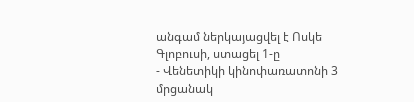անգամ ներկայացվել է Ոսկե Գլոբուսի, ստացել 1-ը
- Վենետիկի կինոփառատոնի 3 մրցանակ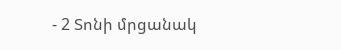- 2 Տոնի մրցանակ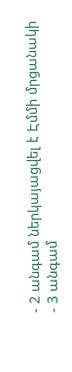- 2 անգամ ներկայացվել է Էմմի մրցանակի
- 3 անգամ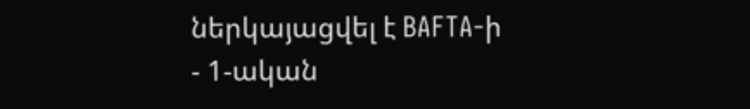ներկայացվել է BAFTA-ի
- 1-ական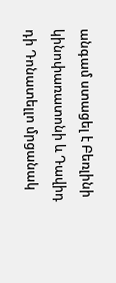անգամ ստացել է Բեռլինի կինոփառատոնի և Դավիդ դի Դոնատելլո մրցանակ